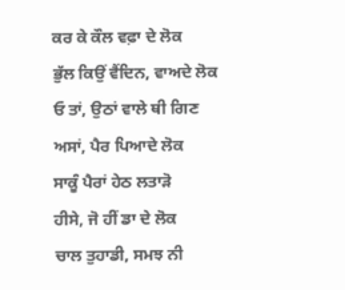ਕਰ ਕੇ ਕੌਲ ਵਫ਼ਾ ਦੇ ਲੋਕ
ਭੁੱਲ ਕਿਉਂ ਵੈਂਦਿਨ, ਵਾਅਦੇ ਲੋਕ
ਓ ਤਾਂ, ਉਠਾਂ ਵਾਲੇ ਥੀ ਗਿਣ
ਅਸਾਂ, ਪੈਰ ਪਿਆਦੇ ਲੋਕ
ਸਾਕੂੰ ਪੈਰਾਂ ਹੇਠ ਲਤਾੜੋ
ਹੀਸੇ, ਜੋ ਹੀਂ ਡਾ ਦੇ ਲੋਕ
ਚਾਲ ਤੁਹਾਡੀ, ਸਮਝ ਨੀ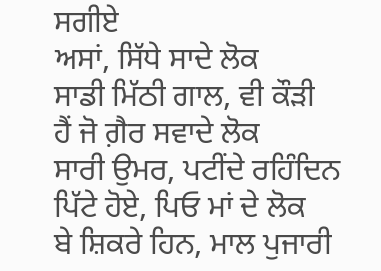ਸਗੀਏ
ਅਸਾਂ, ਸਿੱਧੇ ਸਾਦੇ ਲੋਕ
ਸਾਡੀ ਮਿੱਠੀ ਗਾਲ, ਵੀ ਕੌੜੀ
ਹੈਂ ਜੋ ਗ਼ੈਰ ਸਵਾਦੇ ਲੋਕ
ਸਾਰੀ ਉਮਰ, ਪਟੀਂਦੇ ਰਹਿੰਦਿਨ
ਪਿੱਟੇ ਹੋਏ, ਪਿਓ ਮਾਂ ਦੇ ਲੋਕ
ਬੇ ਸ਼ਿਕਰੇ ਹਿਨ, ਮਾਲ ਪੁਜਾਰੀ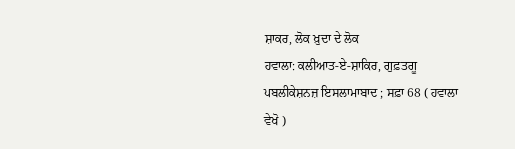ਸ਼ਾਕਰ, ਲੋਕ ਖ਼ੁਦਾ ਦੇ ਲੋਕ
ਹਵਾਲਾ: ਕਲੀਆਤ-ਏ-ਸ਼ਾਕਿਰ, ਗੁਫ਼ਤਗੂ ਪਬਲੀਕੇਸ਼ਨਜ਼ ਇਸਲਾਮਾਬਾਦ ; ਸਫ਼ਾ 68 ( ਹਵਾਲਾ ਵੇਖੋ )